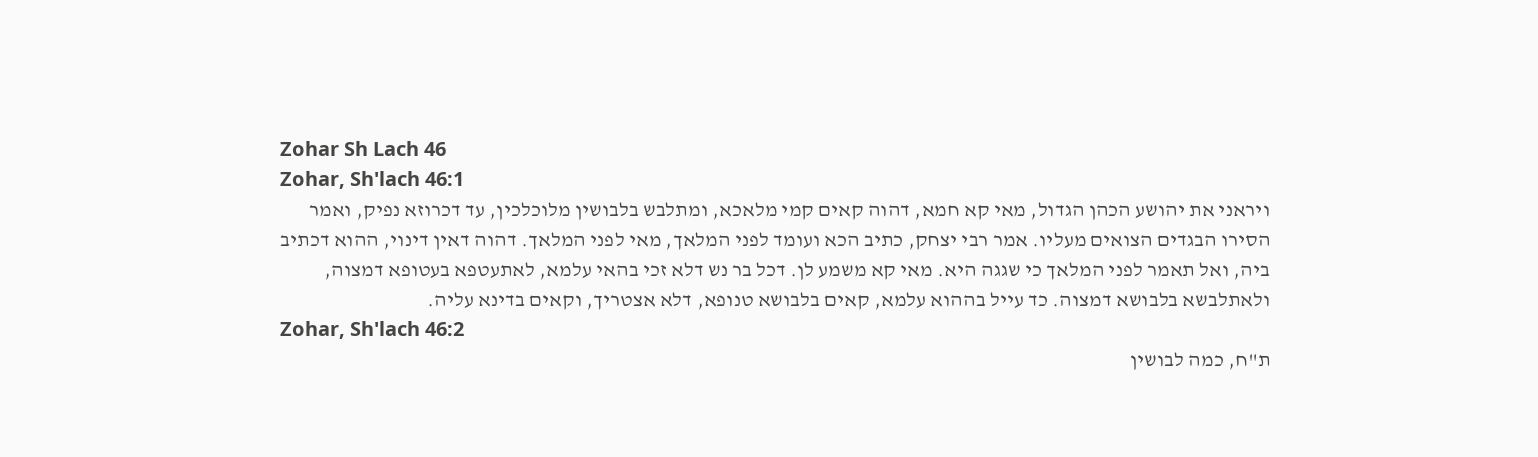Zohar Sh Lach 46
Zohar, Sh'lach 46:1
ויראני את יהושע הכהן הגדול, מאי קא חמא, דהוה קאים קמי מלאכא, ומתלבש בלבושין מלוכלכין, עד דכרוזא נפיק, ואמר הסירו הבגדים הצואים מעליו. אמר רבי יצחק, כתיב הכא ועומד לפני המלאך, מאי לפני המלאך. דהוה דאין דינוי, ההוא דכתיב ביה, ואל תאמר לפני המלאך כי שגגה היא. מאי קא משמע לן. דכל בר נש דלא זכי בהאי עלמא, לאתעטפא בעטופא דמצוה, ולאתלבשא בלבושא דמצוה. כד עייל בההוא עלמא, קאים בלבושא טנופא, דלא אצטריך, וקאים בדינא עליה.
Zohar, Sh'lach 46:2
ת"ח, כמה לבושין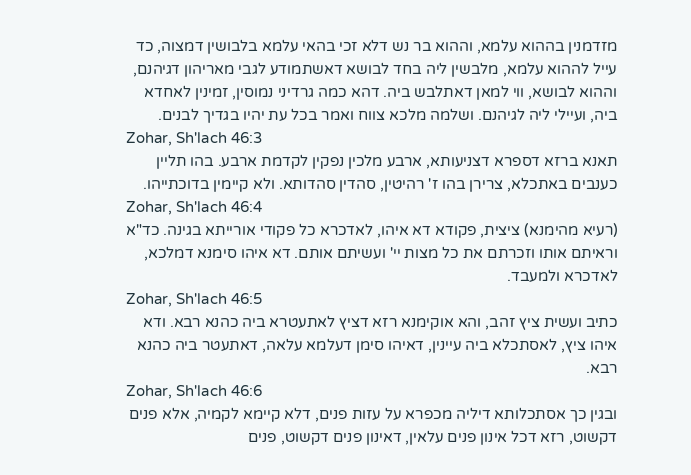מזדמנין בההוא עלמא, וההוא בר נש דלא זכי בהאי עלמא בלבושין דמצוה, כד עייל לההוא עלמא, מלבשין ליה בחד לבושא דאשתמודע לגבי מאריהון דגיהנם, וההוא לבושא, ווי למאן דאתלבש ביה. דהא כמה גרדיני נמוסין, זמינין לאחדא ביה, ועיילי ליה לגיהנם. ושלמה מלכא צווח ואמר בכל עת יהיו בגדיך לבנים.
Zohar, Sh'lach 46:3
תאנא ברזא דספרא דצניעותא, ארבע מלכין נפקין לקדמת ארבע. בהו תליין כענבים באתכלא, צרירן בהו ז' רהיטין, סהדין סהדותא. ולא קיימין בדוכתייהו.
Zohar, Sh'lach 46:4
(רעיא מהימנא) ציצית, פקודא דא איהו, לאדכרא כל פקודי אורייתא בגינה. כד"א וראיתם אותו וזכרתם את כל מצות יי' ועשיתם אותם. דא איהו סימנא דמלכא, לאדכרא ולמעבד.
Zohar, Sh'lach 46:5
כתיב ועשית ציץ זהב, והא אוקימנא רזא דציץ לאתעטרא ביה כהנא רבא. ודא איהו ציץ, לאסתכלא ביה עיינין, דאיהו סימן דעלמא עלאה, דאתעטר ביה כהנא רבא.
Zohar, Sh'lach 46:6
ובגין כך אסתכלותא דיליה מכפרא על עזות פנים, דלא קיימא לקמיה, אלא פנים דקשוט, רזא דכל אינון פנים עלאין, דאינון פנים דקשוט, פנים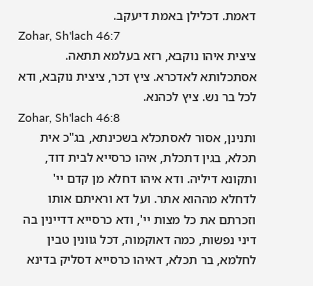דאמת. דכלילן באמת דיעקב.
Zohar, Sh'lach 46:7
ציצית איהו נוקבא, רזא בעלמא תתאה. אסתכלותא לאדכרא. ציץ דכר, ציצית נוקבא, ודא לכל בר נש. ציץ לכהנא.
Zohar, Sh'lach 46:8
ותנינן, אסור לאסתכלא בשכינתא, בג"כ אית תכלא, בגין דתכלת, איהו כרסייא לבית דוד, ותקונא דיליה. ודא איהו דחלא מן קדם יי' לדחלא מההוא אתר. ועל דא וראיתם אותו וזכרתם את כל מצות יי', ודא כרסייא דדיינין בה דיני נפשות, כמה דאוקמוה, דכל גוונין טבין לחלמא, בר תכלא, דאיהו כרסייא דסליק בדינא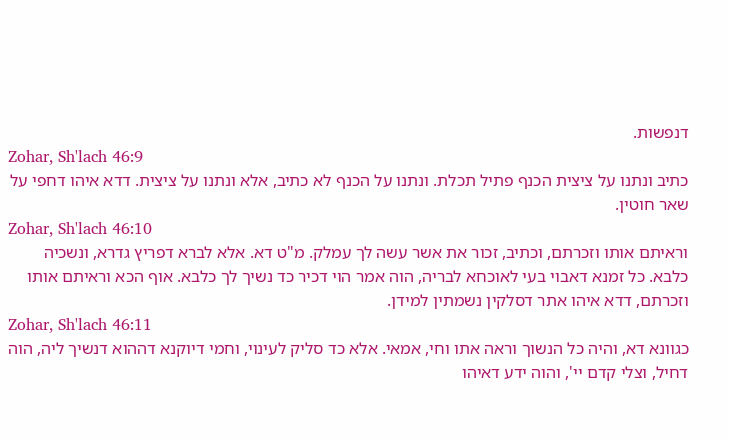דנפשות.
Zohar, Sh'lach 46:9
כתיב ונתנו על ציצית הכנף פתיל תכלת. ונתנו על הכנף לא כתיב, אלא ונתנו על ציצית. דדא איהו דחפי על שאר חוטין.
Zohar, Sh'lach 46:10
וראיתם אותו וזכרתם, וכתיב, זכור את אשר עשה לך עמלק. מ"ט דא. אלא לברא דפריץ גדרא, ונשכיה כלבא. כל זמנא דאבוי בעי לאוכחא לבריה, הוה אמר הוי דכיר כד נשיך לך כלבא. אוף הכא וראיתם אותו וזכרתם, דדא איהו אתר דסלקין נשמתין למידן.
Zohar, Sh'lach 46:11
כגוונא דא, והיה כל הנשוך וראה אתו וחי, אמאי. אלא כד סליק לעינוי, וחמי דיוקנא דההוא דנשיך ליה, הוה דחיל, וצלי קדם יי', והוה ידע דאיהו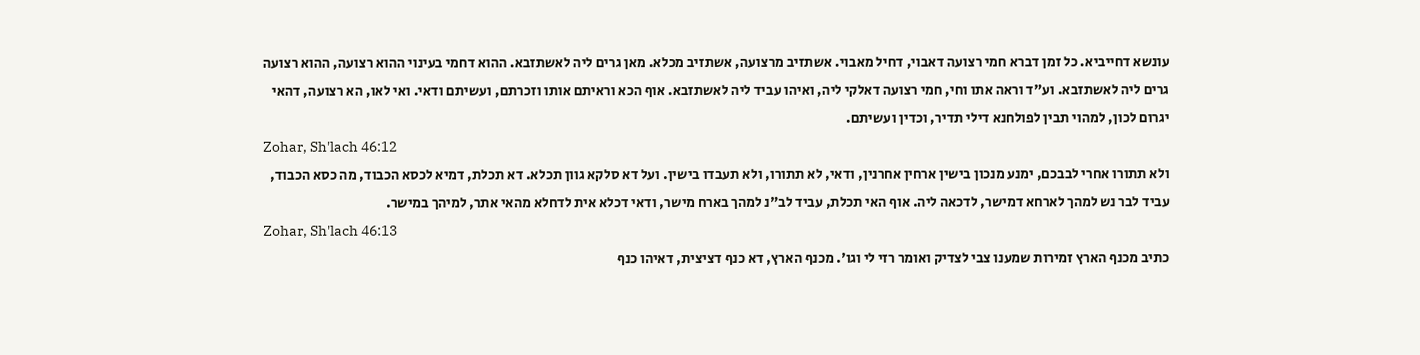עונשא דחייביא. כל זמן דברא חמי רצועה דאבוי, דחיל מאבוי. אשתזיב מרצועה, אשתזיב מכלא. מאן גרים ליה לאשתזבא. ההוא דחמי בעינוי ההוא רצועה, ההוא רצועה גרים ליה לאשתזבא. וע"ד וראה אתו וחי, חמי רצועה דאלקי ליה, ואיהו עביד ליה לאשתזבא. אוף הכא וראיתם אותו וזכרתם, ועשיתם ודאי. ואי לאו, הא רצועה, דהאי יגרום לכון, למהוי תבין לפולחנא דילי תדיר, וכדין ועשיתם.
Zohar, Sh'lach 46:12
ולא תתורו אחרי לבבכם, ימנע מנכון בישין ארחין אחרנין, ודאי, לא תתורו, ולא תעבדו בישין. ועל דא סלקא גוון תכלא. דא תכלת, דמיא לכסא הכבוד, מה כסא הכבוד, עביד לבר נש למהך לארחא דמישר, לדכאה ליה. אוף האי תכלת, עביד לב"נ למהך בארח מישר, ודאי דכלא אית לדחלא מהאי אתר, למיהך במישר.
Zohar, Sh'lach 46:13
כתיב מכנף הארץ זמירות שמענו צבי לצדיק ואומר רזי לי וגו'. מכנף הארץ, דא כנף דציצית, דאיהו כנף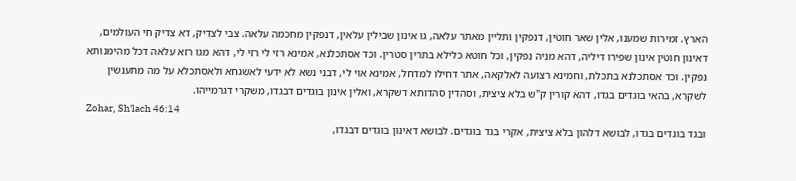הארץ. זמירות שמענו, אלין שאר חוטין, דנפקין ותליין מאתר עלאה, גו אינון שבילין עלאין, דנפקין מחכמה עלאה. צבי לצדיק, דא צדיק חי העולמים, דאינון חוטין אינון שפירו דיליה, דהא מניה נפקין, וכל חוטא כלילא בתרין סטרין. וכד אסתכלנא, אמינא רזי לי רזי לי, דהא מגו רזא עלאה דכל מהימנותא נפקין. וכד אסתכלנא בתכלת, וחמינא רצועה לאלקאה, אתר דחילו למדחל, אמינא אוי לי, דבני נשא לא ידעי לאשגחא ולאסתכלא על מה מתענשין לשקרא, בהאי בוגדים בגדו, דהא קורין ק"ש בלא ציצית, וסהדין סהדותא דשקרא, ואלין אינון בוגדים דבגדו, משקרי דגרמייהו.
Zohar, Sh'lach 46:14
ובגד בוגדים בגדו, לבושא דלהון בלא ציצית, אקרי בגד בוגדים. לבושא דאינון בוגדים דבגדו,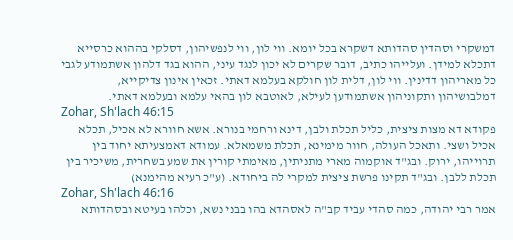דמשקרי וסהדין סהדותא דשקרא בכל יומא. ווי לון, ווי לנפשיהון, דסלקי בההוא כרסייא דתכלא למידן. ועלייהו כתיב, דובר שקרים לא יכון לנגד עיני, ההוא בגד דלהון אשתמודע לגבי כל מאריהון דדינין. ווי לון, דלית לון חולקא בעלמא דאתי. זכאין אינון צדיקייא, דמלבושיהון ותקוניהון אשתמודען לעילא, לאוטבא לון בהאי עלמא ובעלמא דאתי.
Zohar, Sh'lach 46:15
פקודא דא מצות ציצית, כליל תכלת ולבן, דינא ורחמי בנורא. אשא חוורא לא אכיל, תכלא אכיל ושצי. ותאכל העולה, חוור מימינא, תכלת משמאלא. עמודא דאמצעיתא יחוד בין תרוייהו, ירוק. ובג"ד אוקמוה מארי מתניתין, מאימתי קורין את שמע בשחרית, משיכיר בין תכלת ללבן. ובג"ד תקינו פרשת ציצית למקרי לה ביחודא. (ע"כ רעיא מהימנא)
Zohar, Sh'lach 46:16
אמר רבי יהודה, כמה סהדי עביד קב"ה לאסהדא בהו בבני נשא, וכלהו בעיטא ובסהדותא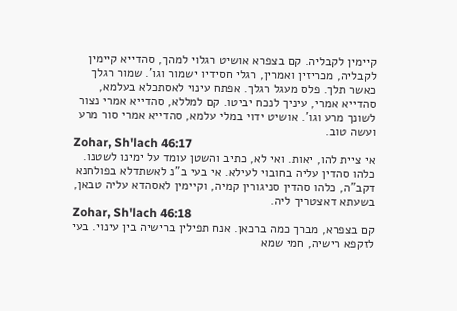קיימין לקבליה. קם בצפרא אושיט רגלוי למהך, סהדייא קיימין לקבליה, מכריזין ואמרין, רגלי חסידיו ישמור וגו'. שמור רגלך כאשר תלך. פלס מעגל רגלך. אפתח עינוי לאסתכלא בעלמא, סהדייא אמרי, עיניך לנכח יביטו. קם למללא, סהדייא אמרי נצור לשונך מרע וגו'. אושיט ידוי במלי עלמא, סהדייא אמרי סור מרע ועשה טוב.
Zohar, Sh'lach 46:17
אי ציית להו, יאות. ואי לא, כתיב והשטן עומד על ימינו לשטנו. כלהו סהדין עליה בחובוי לעילא. אי בעי ב"נ לאשתדלא בפולחנא דקב"ה, כלהו סהדין סניגורין קמיה, וקיימין לאסהדא עליה טבאן, בשעתא דאצטריך ליה.
Zohar, Sh'lach 46:18
קם בצפרא, מברך כמה ברכאן. אנח תפילין ברישיה בין עינוי. בעי לזקפא רישיה, חמי שמא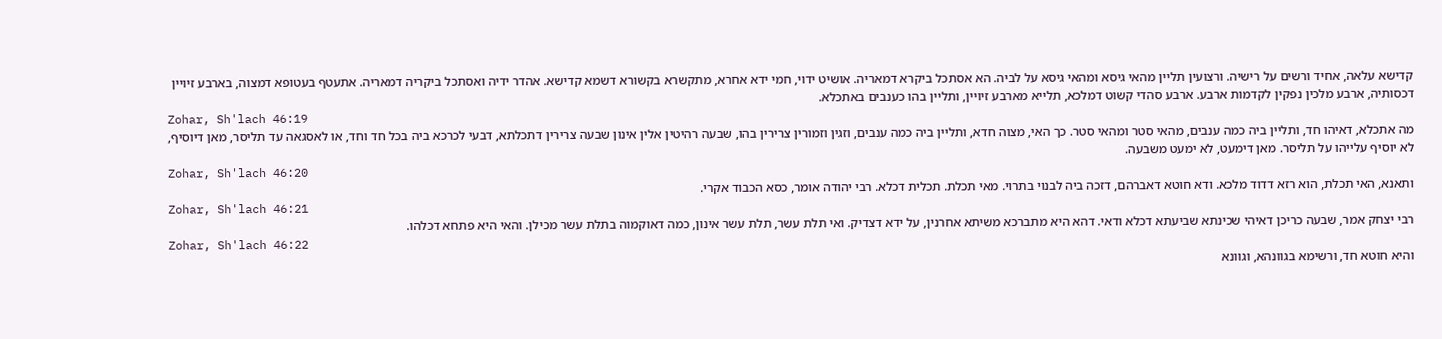קדישא עלאה, אחיד ורשים על רישיה. ורצועין תליין מהאי גיסא ומהאי גיסא על לביה. הא אסתכל ביקרא דמאריה. אושיט ידוי, חמי ידא אחרא, מתקשרא בקשורא דשמא קדישא. אהדר ידיה ואסתכל ביקריה דמאריה. אתעטף בעטופא דמצוה, בארבע זיויין דכסותיה, ארבע מלכין נפקין לקדמות ארבע. ארבע סהדי קשוט דמלכא, תלייא מארבע זיויין, ותליין בהו כענבים באתכלא.
Zohar, Sh'lach 46:19
מה אתכלא, דאיהו חד, ותליין ביה כמה ענבים, מהאי סטר ומהאי סטר. כך האי, מצוה חדא, ותליין ביה כמה ענבים, וזגין וזמורין צרירין בהו, שבעה רהיטין אלין אינון שבעה צרירין דתכלתא, דבעי לכרכא ביה בכל חד וחד, או לאסגאה עד תליסר, מאן דיוסיף, לא יוסיף עלייהו על תליסר. מאן דימעט, לא ימעט משבעה.
Zohar, Sh'lach 46:20
ותאנא, האי תכלת, הוא רזא דדוד מלכא. ודא חוטא דאברהם, דזכה ביה לבנוי בתרוי. מאי תכלת. תכלית דכלא. רבי יהודה אומר, כסא הכבוד אקרי.
Zohar, Sh'lach 46:21
רבי יצחק אמר, שבעה כריכן דאיהי שכינתא שביעתא דכלא ודאי. דהא היא מתברכא משיתא אחרנין, על ידא דצדיק. ואי תלת עשר, תלת עשר אינון, כמה דאוקמוה בתלת עשר מכילן. והאי היא פתחא דכלהו.
Zohar, Sh'lach 46:22
והיא חוטא חד, ורשימא בגוונהא, וגוונא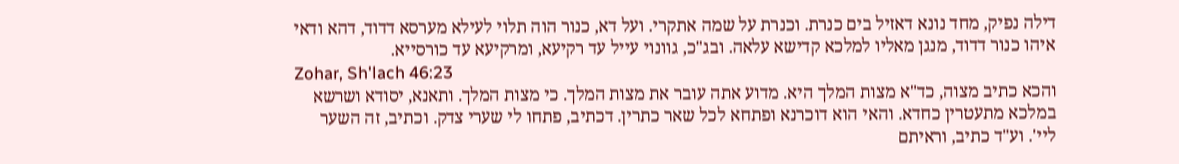דילה נפיק, מחד נונא דאזיל בים כנרת. וכנרת על שמה אתקרי. ועל דא, כנור הוה תלוי לעילא מערסא דדוד, דהא ודאי איהו כנור דדוד, מנגן מאליו למלכא קדישא עלאה. ובג"כ, גוונוי עייל עד רקיעא, ומרקיעא עד כורסייא.
Zohar, Sh'lach 46:23
והכא כתיב מצוה, כד"א מצות המלך היא. מדוע אתה עובר את מצות המלך. כי מצות המלך. ותאנא, יסודא ושרשא במלכא מתעטרין כחדא. והאי הוא דוכרנא ופתחא לכל שאר כתרין. דכתיב, פתחו לי שערי צדק. וכתיב, זה השער ליי'. וע"ד כתיב, וראיתם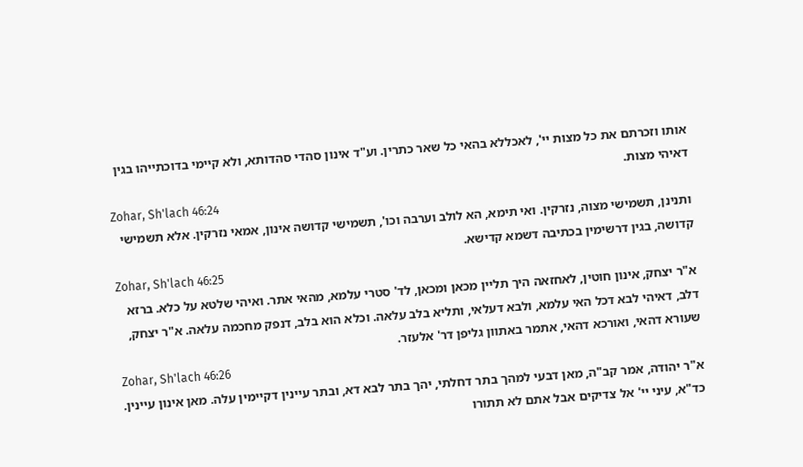אותו וזכרתם את כל מצות יי', לאכללא בהאי כל שאר כתרין. וע"ד אינון סהדי סהדותא, ולא קיימי בדוכתייהו בגין דאיהי מצות.
Zohar, Sh'lach 46:24
ותנינן, תשמישי מצוה, נזרקין. ואי תימא, הא לולב וערבה וכו', תשמישי קדושה אינון, אמאי נזרקין. אלא תשמישי קדושה, בגין דרשימין בכתיבה דשמא קדישא.
Zohar, Sh'lach 46:25
א"ר יצחק, אינון חוטין, לאחזאה היך תליין מכאן ומכאן, לד' סטרי עלמא, מהאי אתר. ואיהי שלטא על כלא. ברזא דלב, דאיהי לבא דכל האי עלמא, ולבא דעלאי, ותליא בלב עלאה. וכלא הוא בלב, דנפק מחכמה עלאה. א"ר יצחק, שעורא דהאי, ואורכא דהאי, אתמר באתוון גליפן דר' אלעזר.
Zohar, Sh'lach 46:26
א"ר יהודה, אמר קב"ה, מאן דבעי למהך בתר דחלתי, יהך בתר לבא דא, ובתר עיינין דקיימין עלה. מאן אינון עיינין. כד"א, עיני יי' אל צדיקים אבל אתם לא תתורו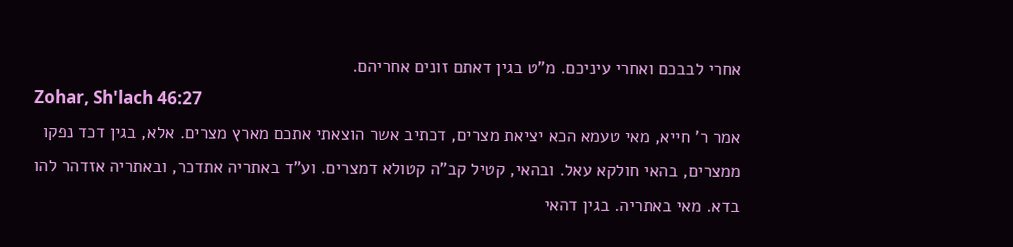אחרי לבבכם ואחרי עיניכם. מ"ט בגין דאתם זונים אחריהם.
Zohar, Sh'lach 46:27
אמר ר' חייא, מאי טעמא הכא יציאת מצרים, דכתיב אשר הוצאתי אתכם מארץ מצרים. אלא, בגין דכד נפקו ממצרים, בהאי חולקא עאל. ובהאי, קטיל קב"ה קטולא דמצרים. וע"ד באתריה אתדכר, ובאתריה אזדהר להו בדא. מאי באתריה. בגין דהאי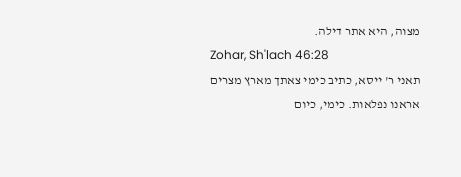מצוה, היא אתר דילה.
Zohar, Sh'lach 46:28
תאני ר' ייסא, כתיב כימי צאתך מארץ מצרים אראנו נפלאות. כימי, כיום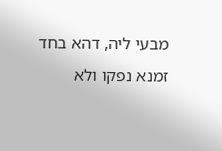מבעי ליה, דהא בחד זמנא נפקו ולא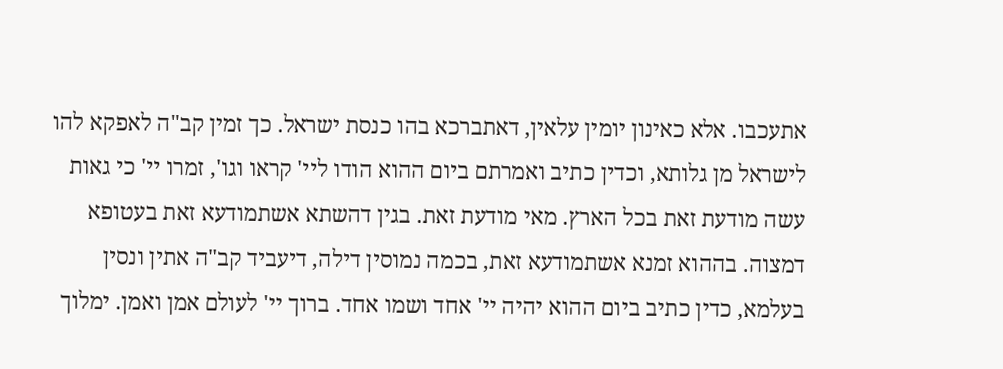אתעכבו. אלא כאינון יומין עלאין, דאתברכא בהו כנסת ישראל. כך זמין קב"ה לאפקא להו לישראל מן גלותא, וכדין כתיב ואמרתם ביום ההוא הודו ליי' קראו וגו', זמרו יי' כי גאות עשה מודעת זאת בכל הארץ. מאי מודעת זאת. בגין דהשתא אשתמודעא זאת בעטופא דמצוה. בההוא זמנא אשתמודעא זאת, בכמה נמוסין דילה, דיעביד קב"ה אתין ונסין בעלמא, כדין כתיב ביום ההוא יהיה יי' אחד ושמו אחד. ברוך יי' לעולם אמן ואמן. ימלוך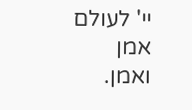יי' לעולם אמן ואמן.